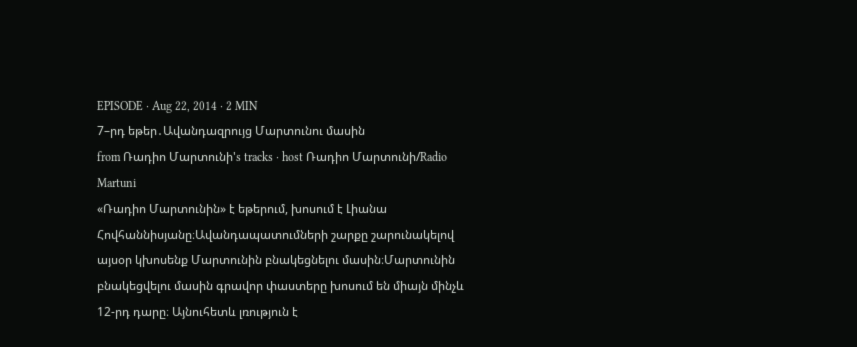EPISODE · Aug 22, 2014 · 2 MIN
7–րդ եթեր․Ավանդազրույց Մարտունու մասին
from Ռադիո Մարտունի's tracks · host Ռադիո Մարտունի/Radio Martuni
«Ռադիո Մարտունին» է եթերում, խոսում է Լիանա Հովհաննիսյանը։Ավանդապատումների շարքը շարունակելով այսօր կխոսենք Մարտունին բնակեցնելու մասին։Մարտունին բնակեցվելու մասին գրավոր փաստերը խոսում են միայն մինչև 12-րդ դարը։ Այնուհետև լռություն է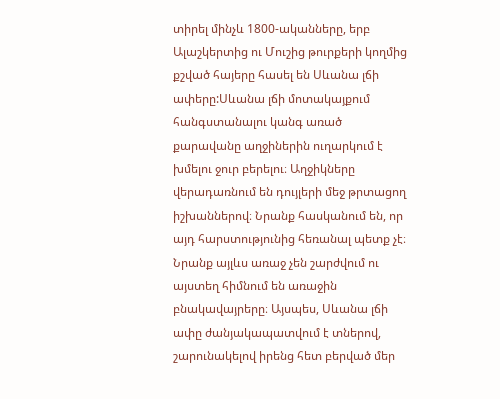տիրել մինչև 1800-ականները, երբ Ալաշկերտից ու Մուշից թուրքերի կողմից քշված հայերը հասել են Սևանա լճի ափերը:Սևանա լճի մոտակայքում հանգստանալու կանգ առած քարավանը աղջիներին ուղարկում է խմելու ջուր բերելու։ Աղջիկները վերադառնում են դույլերի մեջ թրտացող իշխաններով։ Նրանք հասկանում են, որ այդ հարստությունից հեռանալ պետք չէ։ Նրանք այլևս առաջ չեն շարժվում ու այստեղ հիմնում են առաջին բնակավայրերը։ Այսպես, Սևանա լճի ափը ժանյակապատվում է տներով, շարունակելով իրենց հետ բերված մեր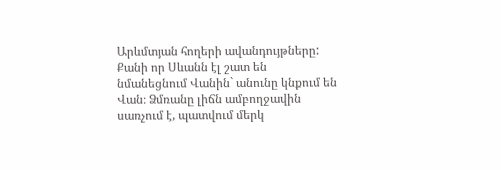Արևմտյան հողերի ավանդույթները: Քանի որ Սևանն էլ շատ են նմանեցնում Վանին` անունը կնքում են Վան։ Ձմռանը լիճն ամբողջավին սառչում է, պատվում մերկ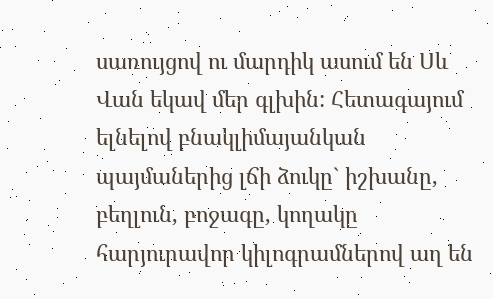սառույցով ու մարդիկ ասում են Սև Վան եկավ մեր գլխին: Հետագայում ելնելով բնակլիմայանկան պայմաներից լճի ձուկը` իշխանը, բեղլուն, բոջագը, կողակը հարյուրավոր կիլոգրամներով աղ են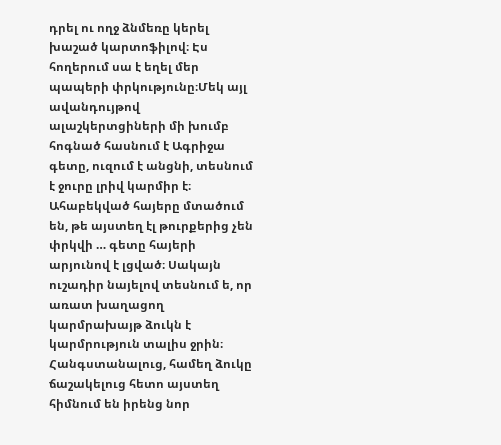դրել ու ողջ ձնմեռը կերել խաշած կարտոֆիլով։ Էս հողերում սա է եղել մեր պապերի փրկությունը։Մեկ այլ ավանդույթով ալաշկերտցիների մի խումբ հոգնած հասնում է Ագրիջա գետը, ուզում է անցնի, տեսնում է ջուրը լրիվ կարմիր է։ Ահաբեկված հայերը մտածում են, թե այստեղ էլ թուրքերից չեն փրկվի … գետը հայերի արյունով է լցված։ Սակայն ուշադիր նայելով տեսնում ե, որ առատ խաղացող կարմրախայթ ձուկն է կարմրություն տալիս ջրին։ Հանգստանալուց, համեղ ձուկը ճաշակելուց հետո այստեղ հիմնում են իրենց նոր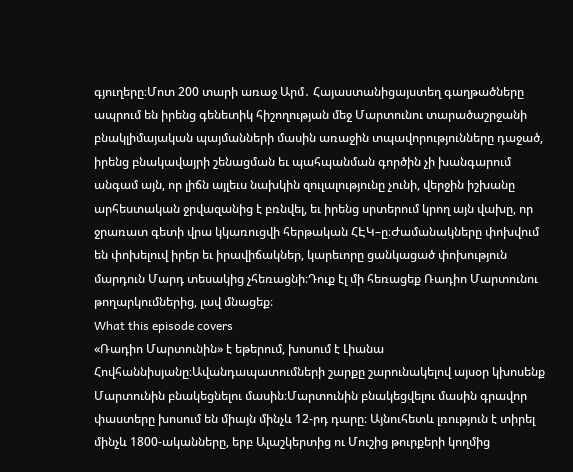գյուղերը։Մոտ 200 տարի առաջ Արմ․ Հայաստանիցայստեղ գաղթածները ապրում են իրենց գենետիկ հիշողության մեջ Մարտունու տարածաշրջանի բնակլիմայական պայմանների մասին առաջին տպավորությունները դաջած, իրենց բնակավայրի շենացման եւ պահպանման գործին չի խանգարում անգամ այն, որ լիճն այլեւս նախկին զուլալությունը չունի, վերջին իշխանը արհեստական ջրվազանից է բռնվել, եւ իրենց սրտերում կրող այն վախը, որ ջրառատ գետի վրա կկառուցվի հերթական ՀԷԿ–ը։Ժամանակները փոխվում են փոխելուվ իրեր եւ իրավիճակներ, կարեւորը ցանկացած փոխություն մարդուն Մարդ տեսակից չհեռացնի։Դուք էլ մի հեռացեք Ռադիո Մարտունու թողարկումներից, լավ մնացեք։
What this episode covers
«Ռադիո Մարտունին» է եթերում, խոսում է Լիանա Հովհաննիսյանը։Ավանդապատումների շարքը շարունակելով այսօր կխոսենք Մարտունին բնակեցնելու մասին։Մարտունին բնակեցվելու մասին գրավոր փաստերը խոսում են միայն մինչև 12-րդ դարը։ Այնուհետև լռություն է տիրել մինչև 1800-ականները, երբ Ալաշկերտից ու Մուշից թուրքերի կողմից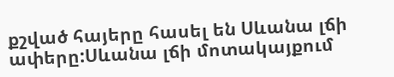քշված հայերը հասել են Սևանա լճի ափերը:Սևանա լճի մոտակայքում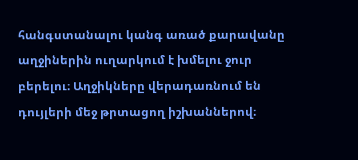հանգստանալու կանգ առած քարավանը աղջիներին ուղարկում է խմելու ջուր բերելու։ Աղջիկները վերադառնում են դույլերի մեջ թրտացող իշխաններով։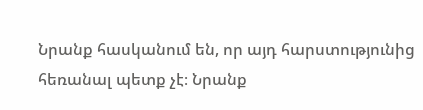Նրանք հասկանում են, որ այդ հարստությունից հեռանալ պետք չէ։ Նրանք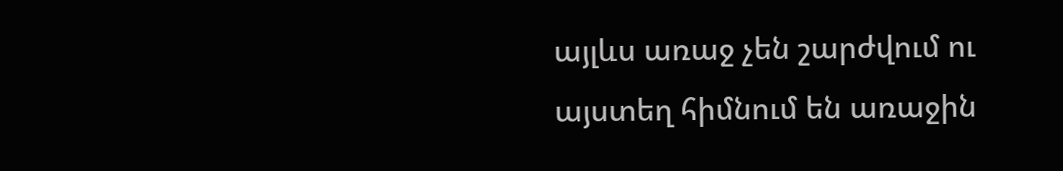այլևս առաջ չեն շարժվում ու այստեղ հիմնում են առաջին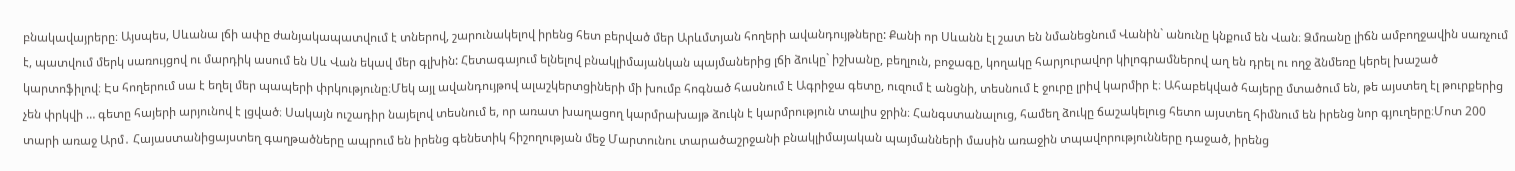բնակավայրերը։ Այսպես, Սևանա լճի ափը ժանյակապատվում է տներով, շարունակելով իրենց հետ բերված մեր Արևմտյան հողերի ավանդույթները: Քանի որ Սևանն էլ շատ են նմանեցնում Վանին` անունը կնքում են Վան։ Ձմռանը լիճն ամբողջավին սառչում է, պատվում մերկ սառույցով ու մարդիկ ասում են Սև Վան եկավ մեր գլխին: Հետագայում ելնելով բնակլիմայանկան պայմաներից լճի ձուկը` իշխանը, բեղլուն, բոջագը, կողակը հարյուրավոր կիլոգրամներով աղ են դրել ու ողջ ձնմեռը կերել խաշած կարտոֆիլով։ Էս հողերում սա է եղել մեր պապերի փրկությունը։Մեկ այլ ավանդույթով ալաշկերտցիների մի խումբ հոգնած հասնում է Ագրիջա գետը, ուզում է անցնի, տեսնում է ջուրը լրիվ կարմիր է։ Ահաբեկված հայերը մտածում են, թե այստեղ էլ թուրքերից չեն փրկվի … գետը հայերի արյունով է լցված։ Սակայն ուշադիր նայելով տեսնում ե, որ առատ խաղացող կարմրախայթ ձուկն է կարմրություն տալիս ջրին։ Հանգստանալուց, համեղ ձուկը ճաշակելուց հետո այստեղ հիմնում են իրենց նոր գյուղերը։Մոտ 200 տարի առաջ Արմ․ Հայաստանիցայստեղ գաղթածները ապրում են իրենց գենետիկ հիշողության մեջ Մարտունու տարածաշրջանի բնակլիմայական պայմանների մասին առաջին տպավորությունները դաջած, իրենց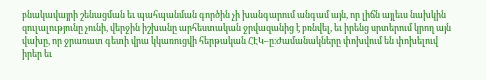բնակավայրի շենացման եւ պահպանման գործին չի խանգարում անգամ այն, որ լիճն այլեւս նախկին զուլալությունը չունի, վերջին իշխանը արհեստական ջրվազանից է բռնվել, եւ իրենց սրտերում կրող այն վախը, որ ջրառատ գետի վրա կկառուցվի հերթական ՀԷԿ–ը։Ժամանակները փոխվում են փոխելուվ իրեր եւ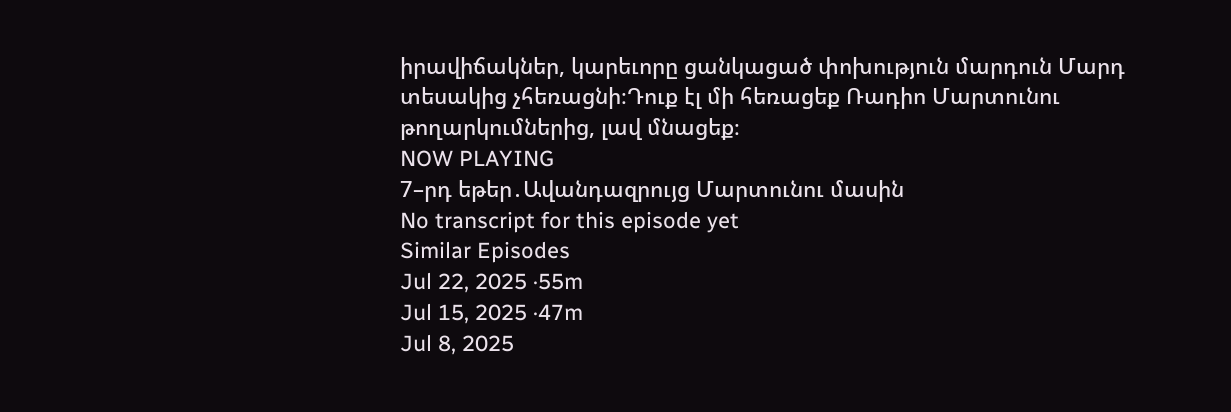իրավիճակներ, կարեւորը ցանկացած փոխություն մարդուն Մարդ տեսակից չհեռացնի։Դուք էլ մի հեռացեք Ռադիո Մարտունու թողարկումներից, լավ մնացեք։
NOW PLAYING
7–րդ եթեր․Ավանդազրույց Մարտունու մասին
No transcript for this episode yet
Similar Episodes
Jul 22, 2025 ·55m
Jul 15, 2025 ·47m
Jul 8, 2025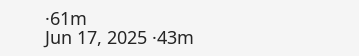·61m
Jun 17, 2025 ·43m